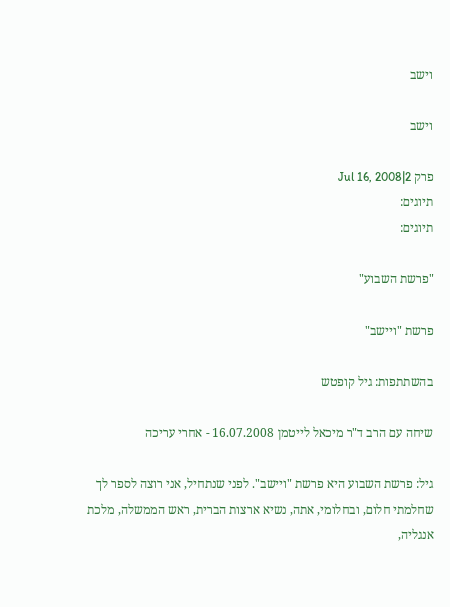וישב

וישב

פרק 2|Jul 16, 2008
תיוגים:
תיוגים:

"פרשת השבוע"

פרשת "ויישב"

בהשתתפות: גיל קופטש

שיחה עם הרב ד"ר מיכאל לייטמן 16.07.2008 - אחרי עריכה

גיל: פרשת השבוע היא פרשת "ויישב". לפני שנתחיל, אני רוצה לספר לך שחלמתי חלום, ובחלומי, אתה, נשיא ארצות הברית, ראש הממשלה, מלכת אנגליה,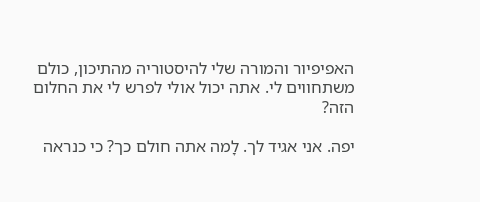האפיפיור והמורה שלי להיסטוריה מהתיכון, כולם משתחווים לי. אתה יכול אולי לפרש לי את החלום הזה?

יפה. אני אגיד לך. לָמה אתה חולם כך? כי כנראה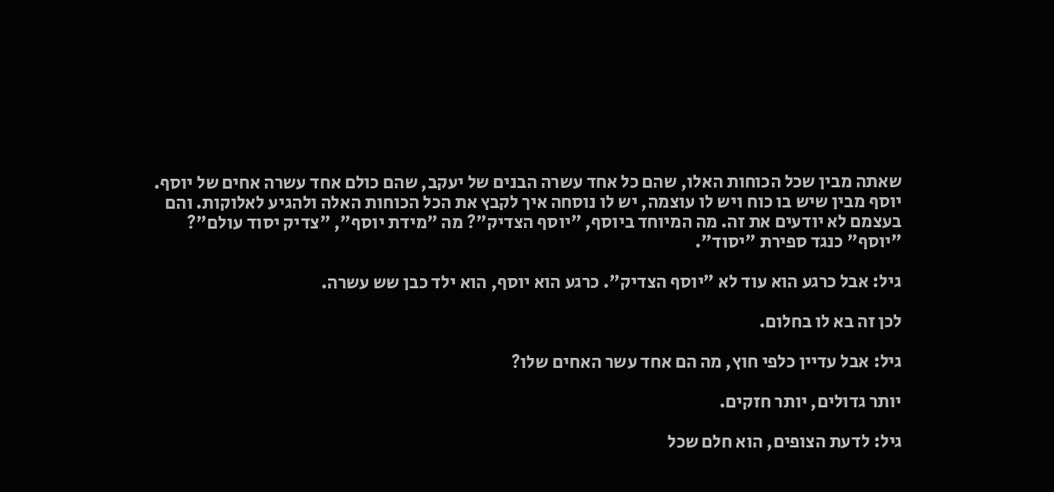שאתה מבין שכל הכוחות האלו, שהם כל אחד עשרה הבנים של יעקב, שהם כולם אחד עשרה אחים של יוסף. יוסף מבין שיש בו כוח ויש לו עוצמה, יש לו נוסחה איך לקבץ את הכל הכוחות האלה ולהגיע לאלוקות. והם בעצמם לא יודעים את זה. מה המיוחד ביוסף, "יוסף הצדיק"? מה "מידת יוסף", "צדיק יסוד עולם"? "יוסף" כנגד ספירת "יסוד".

גיל: אבל כרגע הוא עוד לא "יוסף הצדיק". כרגע הוא יוסף, הוא ילד כבן שש עשרה.

לכן זה בא לו בחלום.

גיל: אבל עדיין כלפי חוץ, מה הם אחד עשר האחים שלו?

יותר גדולים, יותר חזקים.

גיל: לדעת הצופים, הוא חלם שכל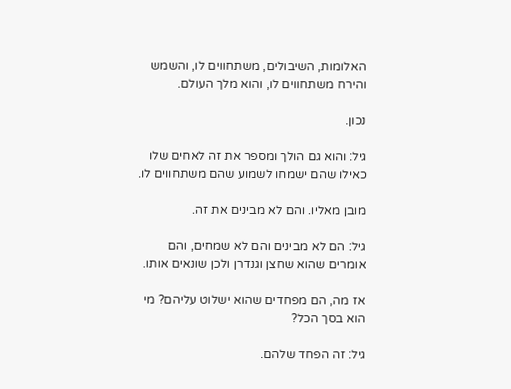האלומות, השיבולים, משתחווים לו, והשמש והירח משתחווים לו, והוא מלך העולם.

נכון.

גיל: והוא גם הולך ומספר את זה לאחים שלו כאילו שהם ישמחו לשמוע שהם משתחווים לו.

מובן מאליו. והם לא מבינים את זה.

גיל: הם לא מבינים והם לא שמחים, והם אומרים שהוא שחצן וגנדרן ולכן שונאים אותו.

אז מה, הם מפחדים שהוא ישלוט עליהם? מי הוא בסך הכל?

גיל: זה הפחד שלהם.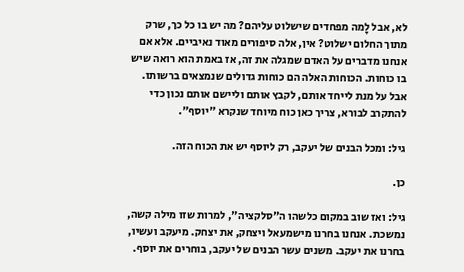לא, אבל לָמה מפחדים שישלוט עליהם? מה יש בו כל כך, שרק מתוך החלום ישלוט? אין, אלה סיפורים מאוד נאיביים. אלא אם אנחנו מדברים על האדם שמגלה את זה, אז באמת הוא רואה שיש בו כוחות. הכוחות האלה הם כוחות גדולים שנמצאים ברשותו. אבל על מנת לייחד אותם, לקבץ אותם וליישם אותם נכון כדי להתקרב לבורא, צריך כאן כוח מיוחד שנקרא "יוסף".

גיל: ומכל הבנים של יעקב, רק ליוסף יש את הכוח הזה.

כן.

גיל: ואז שוב במקום כלשהו ה"סלקציה", למרות שזו מילה קשה, נמשכת. אנחנו בחרנו מישמעאל ויצחק, את יצחק. מיעקב ועשיו, בחרנו את יעקב. משנים עשר הבנים של יעקב, בוחרים את יוסף.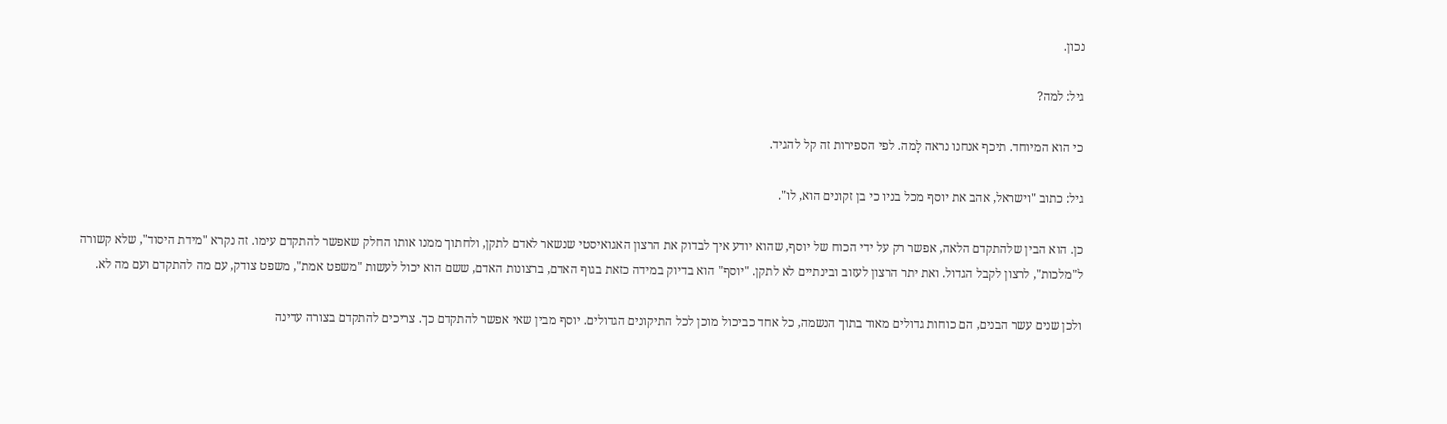נכון.

גיל: למה?

כי הוא המיוחד. תיכף אנחנו נראה לָמה. לפי הספירות זה קל להגיד.

גיל: כתוב "וישראל, אהב את יוסף מכל בניו כי בן זקונים הוא, לו".

כן. הוא הבין שלהתקדם הלאה, אפשר רק על ידי הכוח של יוסף, שהוא יודע איך לבדוק את הרצון האגואיסטי שנשאר לאדם לתקן, ולחתוך ממנו אותו החלק שאפשר להתקדם עימו. זה נקרא "מידת היסוד", שלא קשורה ל"מלכות", לרצון לקבל הגדול. ואת יתר הרצון לעזוב ובינתיים לא לתקן. "יוסף" הוא בדיוק במידה כזאת בגוף האדם, ברצונות האדם, ששם הוא יכול לעשות "משפט אמת", משפט צודק, עם מה להתקדם ועם מה לא.

ולכן שנים עשר הבנים, הם כוחות גדולים מאוד בתוך הנשמה, כל אחד כביכול מוכן לכל התיקונים הגדולים. יוסף מבין שאי אפשר להתקדם כך. צריכים להתקדם בצורה עדינה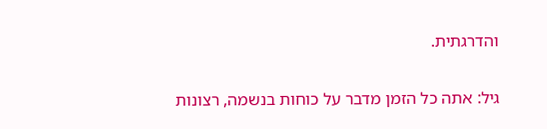והדרגתית.

גיל: אתה כל הזמן מדבר על כוחות בנשמה, רצונות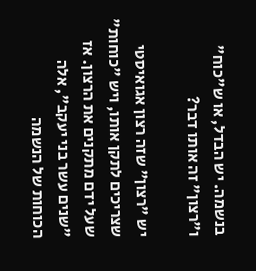בנשמה. יש הבדל, או ש"כוח" ו"רצון" זה אותו דבר?

יש "רצון" שזה רצון אגואיסטי שצריכים לתקן אותו, ויש "כוחות" שעל ידם מתקנים את הרצון. אז "שנים עשר בני יעקב", אלה הכוחות של הנשמה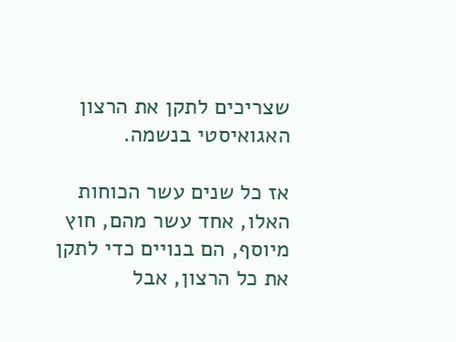שצריכים לתקן את הרצון האגואיסטי בנשמה.

אז כל שנים עשר הכוחות האלו, אחד עשר מהם, חוץ מיוסף, הם בנויים כדי לתקן את כל הרצון, אבל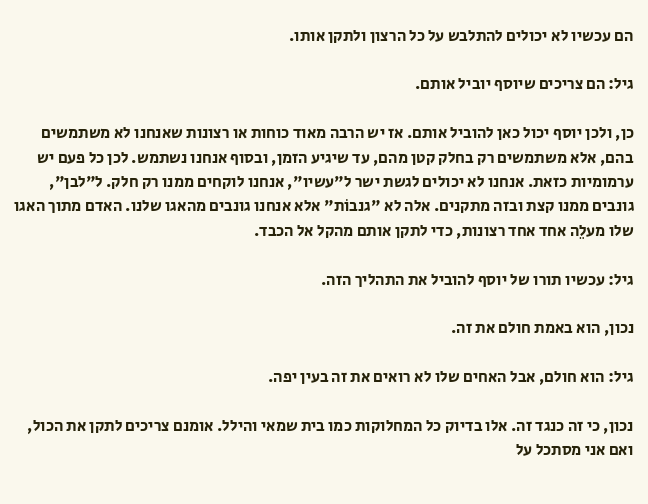הם עכשיו לא יכולים להתלבש על כל הרצון ולתקן אותו.

גיל: הם צריכים שיוסף יוביל אותם.

כן, ולכן יוסף יכול כאן להוביל אותם. אז יש הרבה מאוד כוחות או רצונות שאנחנו לא משתמשים בהם, אלא משתמשים רק בחלק קטן מהם, עד שיגיע הזמן, ובסוף אנחנו נשתמש. לכן כל פעם יש ערמומיות כזאת. אנחנו לא יכולים לגשת ישר ל"עשיו", אנחנו לוקחים ממנו רק חלק. ל"לבן", גונבים ממנו קצת ובזה מתקנים. אלה לא "גנבוֹת" אלא אנחנו גונבים מהאגו שלנו. האדם מתוך האגו שלו מעלֵה אחד אחד רצונות, כדי לתקן אותם מהקל אל הכבד.

גיל: עכשיו תורו של יוסף להוביל את התהליך הזה.

נכון, הוא באמת חולם את זה.

גיל: הוא חולם, אבל האחים שלו לא רואים את זה בעין יפה.

נכון, כי זה כנגד זה. אלו בדיוק כל המחלוקות כמו בית שמאי והילל. אומנם צריכים לתקן את הכול, ואם אני מסתכל על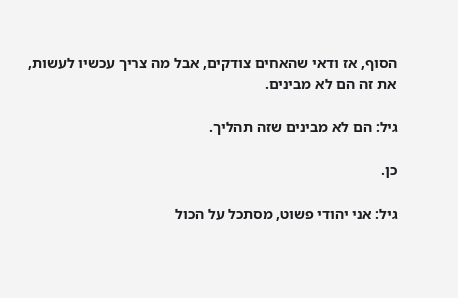הסוף, אז ודאי שהאחים צודקים, אבל מה צריך עכשיו לעשות, את זה הם לא מבינים.

גיל: הם לא מבינים שזה תהליך.

כן.

גיל: אני יהודי פשוט, מסתכל על הכול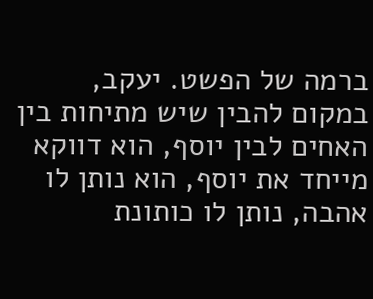ברמה של הפשט. יעקב, במקום להבין שיש מתיחות בין האחים לבין יוסף, הוא דווקא מייחד את יוסף, הוא נותן לו אהבה, נותן לו כותונת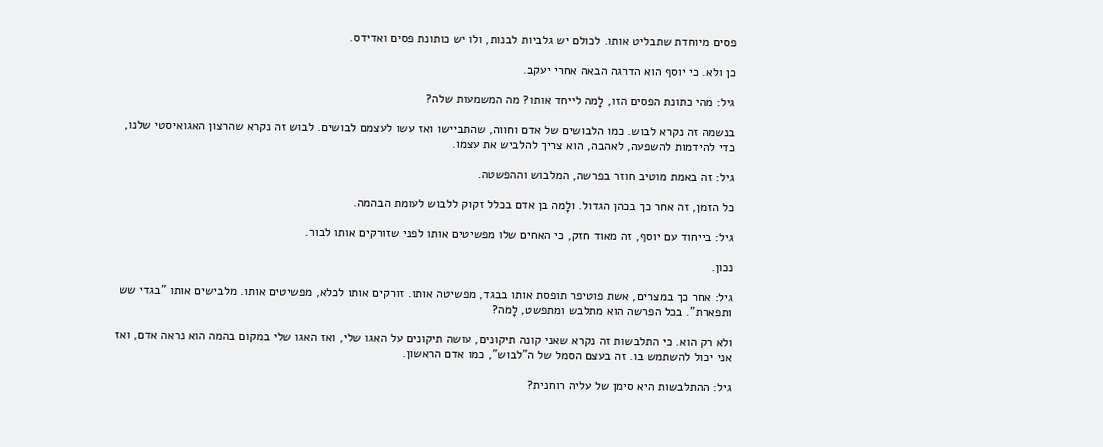פסים מיוחדת שתבליט אותו. לכולם יש גלביות לבנות, ולו יש כותונת פסים ואדידס.

כן ולא. כי יוסף הוא הדרגה הבאה אחרי יעקב.

גיל: מהי כתונת הפסים הזו, לָמה לייחד אותו? מה המשמעות שלה?

בנשמה זה נקרא לבוש. כמו הלבושים של אדם וחווה, שהתביישו ואז עשו לעצמם לבושים. לבוש זה נקרא שהרצון האגואיסטי שלנו, כדי להידמות להשפעה, לאהבה, הוא צריך להלביש את עצמו.

גיל: זה באמת מוטיב חוזר בפרשה, המלבוש וההפשטה.

כל הזמן, זה אחר כך בכהן הגדול. ולָמה בן אדם בכלל זקוק ללבוש לעומת הבהמה.

גיל: בייחוד עם יוסף, זה מאוד חזק, כי האחים שלו מפשיטים אותו לפני שזורקים אותו לבור.

נכון.

גיל: אחר כך במצרים, אשת פוטיפר תופסת אותו בבגד, מפשיטה אותו. זורקים אותו לכלא, מפשיטים אותו. מלבישים אותו "בגדי שש ותפארת". בכל הפרשה הוא מתלבש ומתפשט, לָמה?

ולא רק הוא. כי התלבשות זה נקרא שאני קונה תיקונים, עושה תיקונים על האגו שלי, ואז האגו שלי במקום בהמה הוא נראה אדם, ואז אני יכול להשתמש בו. זה בעצם הסמל של ה"לבוש", כמו אדם הראשון.

גיל: ההתלבשות היא סימן של עליה רוחנית?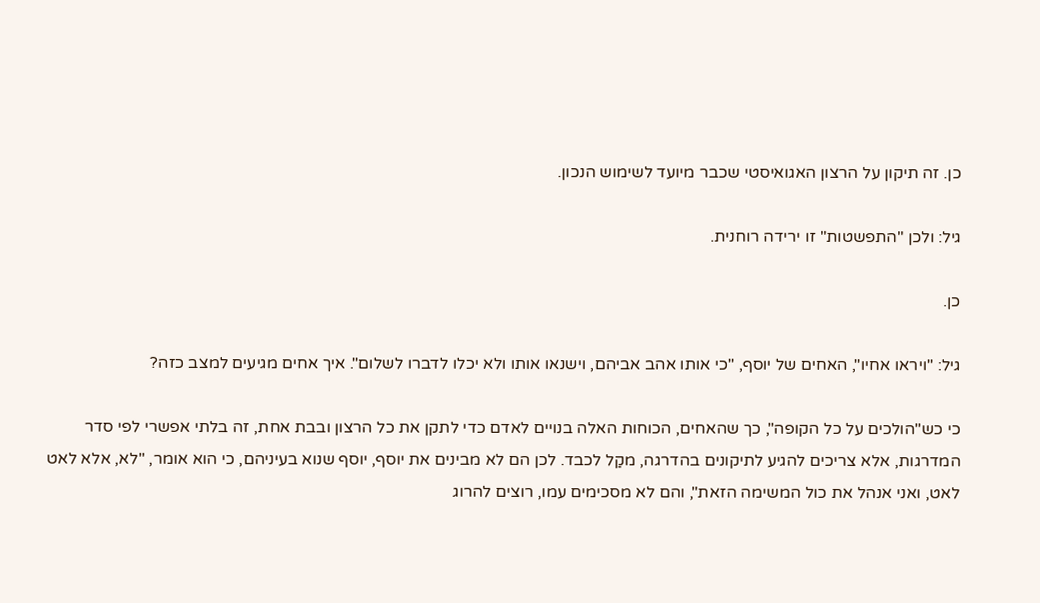כן. זה תיקון על הרצון האגואיסטי שכבר מיועד לשימוש הנכון.

גיל: ולכן "התפשטות" זו ירידה רוחנית.

כן.

גיל: "ויראו אחיו", האחים של יוסף, "כי אותו אהב אביהם, וישנאו אותו ולא יכלו לדברו לשלום". איך אחים מגיעים למצב כזה?

כי כש"הולכים על כל הקופה", כך שהאחים, הכוחות האלה בנויים לאדם כדי לתקן את כל הרצון ובבת אחת, זה בלתי אפשרי לפי סדר המדרגות, אלא צריכים להגיע לתיקונים בהדרגה, מקַל לכבד. לכן הם לא מבינים את יוסף, יוסף שנוא בעיניהם, כי הוא אומר, "לא, אלא לאט לאט, ואני אנהל את כול המשימה הזאת", והם לא מסכימים עמו, רוצים להרוג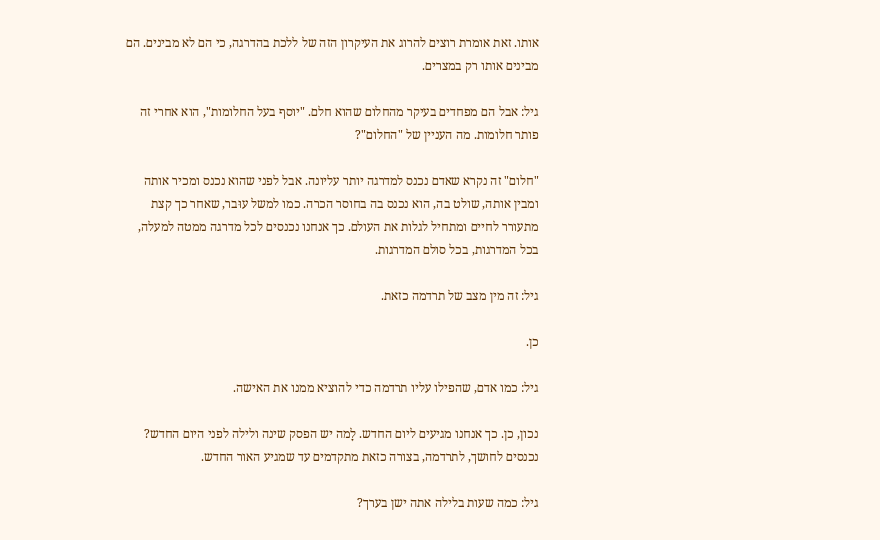אותו. זאת אומרת רוצים להרוג את העיקרון הזה של ללכת בהדרגה, כי הם לא מבינים. הם מבינים אותו רק במצרים.

גיל: אבל הם מפחדים בעיקר מהחלום שהוא חלם. "יוסף בעל החלומות", הוא אחרי זה פותר חלומות. מה העניין של "החלום"?

"חלום" זה נקרא שאדם נכנס למדרגה יותר עליונה. אבל לפני שהוא נכנס ומכיר אותה ומבין אותה, שולט בה, הוא נכנס בה בחוסר הכרה. כמו למשל עוּבר, שאחר כך קצת מתעורר לחיים ומתחיל לגלות את העולם. כך אנחנו נכנסים לכל מדרגה ממטה למעלה, בכל המדרגות, בכל סולם המדרגות.

גיל: זה מין מצב של תרדמה כזאת.

כן.

גיל: כמו אדם, שהפילו עליו תרדמה כדי להוציא ממנו את האישה.

נכון, כן. כך אנחנו מגיעים ליום החדש. לָמה יש הפסק שינה ולילה לפני היום החדש? נכנסים לחושך, לתרדמה, בצורה כזאת מתקדמים עד שמגיע האור החדש.

גיל: כמה שעות בלילה אתה ישן בערך?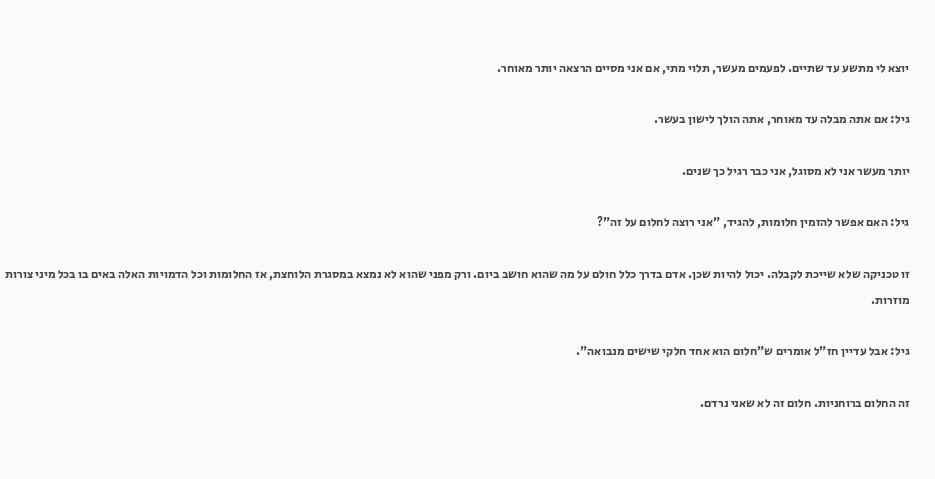יוצא לי מתשע עד שתיים. לפעמים מעשר, תלוי מתי, אם אני מסיים הרצאה יותר מאוחר.

גיל: אם אתה מבלה עד מאוחר, אתה הולך לישון בעשר.

יותר מעשר אני לא מסוגל, אני כבר רגיל כך שנים.

גיל: האם אפשר להזמין חלומות, להגיד, "אני רוצה לחלום על זה"?

זו טכניקה שלא שייכת לקבלה. יכול להיות שכן. אדם בדרך כלל חולם על מה שהוא חושב ביום. ורק מפני שהוא לא נמצא במסגרת הלוחצת, אז החלומות וכל הדמויות האלה באים בו בכל מיני צורות מוזרות.

גיל: אבל עדיין חז"ל אומרים ש"חלום הוא אחד חלקי שישים מנבואה".

זה החלום ברוחניות. חלום זה לא שאני נרדם.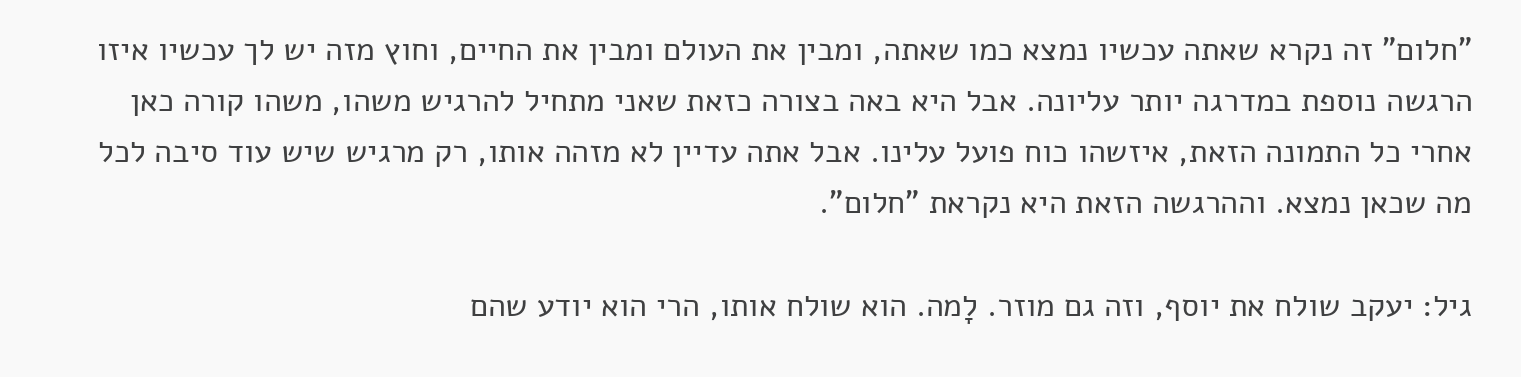"חלום" זה נקרא שאתה עכשיו נמצא כמו שאתה, ומבין את העולם ומבין את החיים, וחוץ מזה יש לך עכשיו איזו הרגשה נוספת במדרגה יותר עליונה. אבל היא באה בצורה כזאת שאני מתחיל להרגיש משהו, משהו קורה כאן אחרי כל התמונה הזאת, איזשהו כוח פועל עלינו. אבל אתה עדיין לא מזהה אותו, רק מרגיש שיש עוד סיבה לכל מה שכאן נמצא. וההרגשה הזאת היא נקראת "חלום".

גיל: יעקב שולח את יוסף, וזה גם מוזר. לָמה. הוא שולח אותו, הרי הוא יודע שהם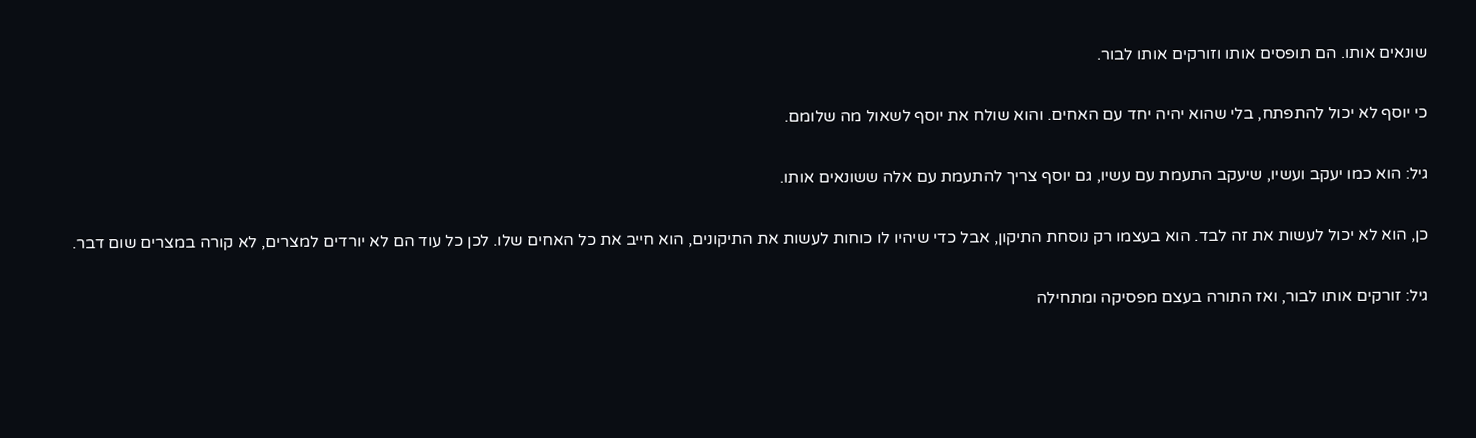שונאים אותו. הם תופסים אותו וזורקים אותו לבור.

כי יוסף לא יכול להתפתח, בלי שהוא יהיה יחד עם האחים. והוא שולח את יוסף לשאול מה שלומם.

גיל: הוא כמו יעקב ועשיו, שיעקב התעמת עם עשיו, גם יוסף צריך להתעמת עם אלה ששונאים אותו.

כן, הוא לא יכול לעשות את זה לבד. הוא בעצמו רק נוסחת התיקון, אבל כדי שיהיו לו כוחות לעשות את התיקונים, הוא חייב את כל האחים שלו. לכן כל עוד הם לא יורדים למצרים, לא קורה במצרים שום דבר.

גיל: זורקים אותו לבור, ואז התורה בעצם מפסיקה ומתחילה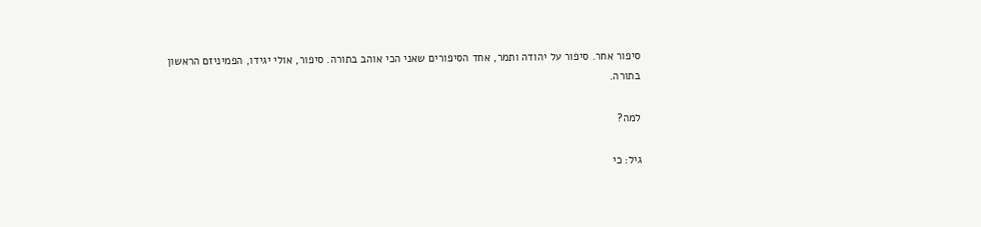סיפור אחר. סיפור על יהודה ותמר, אחד הסיפורים שאני הכי אוהב בתורה. סיפור, אולי יגידו, הפמיניזם הראשון בתורה.

למה?

גיל: כי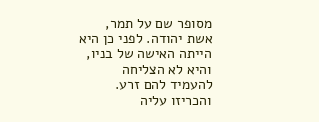מסופר שם על תמר, אשת יהודה. לפני כן היא הייתה האישה של בניו, והיא לא הצליחה להעמיד להם זרע. והכריזו עליה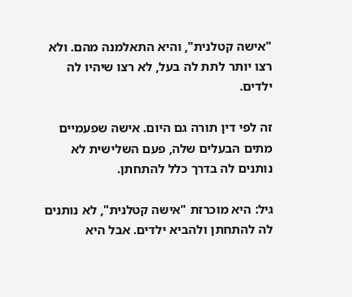"אישה קטלנית", והיא התאלמנה מהם. ולא רצו יותר לתת לה בעל, לא רצו שיהיו לה ילדים.

זה לפי דין תורה גם היום. אישה שפעמיים מתים הבעלים שלה, פעם השלישית לא נותנים לה בדרך כלל להתחתן.

גיל: היא מוכרזת "אישה קטלנית", לא נותנים לה להתחתן ולהביא ילדים. אבל היא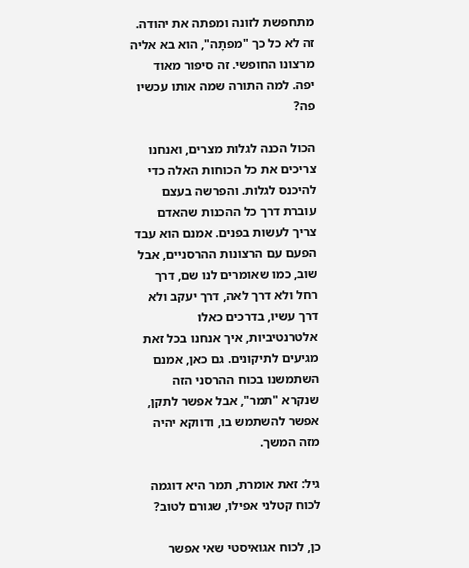מתחפשת לזונה ומפתה את יהודה. זה לא כל כך "מפתָה", הוא בא אליה מרצונו החופשי. זה סיפור מאוד יפה. למה התורה שמה אותו עכשיו פה?

הכול הכנה לגלות מצרים, ואנחנו צריכים את כל הכוחות האלה כדי להיכנס לגלות. והפרשה בעצם עוברת דרך כל ההכנות שהאדם צריך לעשות בפנים. אמנם הוא עבד הפעם עם הרצונות ההרסניים, אבל שוב, כמו שאומרים לנו שם, דרך רחל ולא דרך לאה, דרך יעקב ולא דרך עשיו, בדרכים כאלו אלטרנטיביות, איך אנחנו בכל זאת מגיעים לתיקונים. גם כאן, אמנם השתמשנו בכוח ההרסני הזה שנקרא "תמר", אבל אפשר לתקן, אפשר להשתמש בו, ודווקא יהיה מזה המשך.

גיל: זאת אומרת, תמר היא דוגמה לכוח קטלני אפילו, שגורם לטוב?

כן, לכוח אגואיסטי שאי אפשר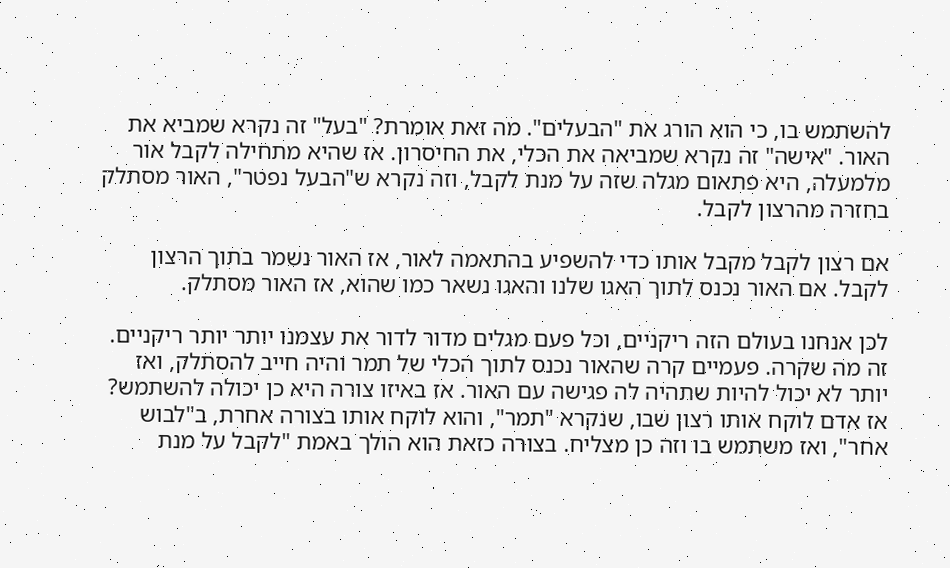להשתמש בו, כי הוא הורג את "הבעלים". מה זאת אומרת? "בעל" זה נקרא שמביא את האור. "אישה" זה נקרא שמביאה את הכלי, את החיסרון. אז שהיא מתחילה לקבל אור מלמעלה, היא פתאום מגלה שזה על מנת לקבל, וזה נקרא ש"הבעל נפטר", האור מסתלק בחזרה מהרצון לקבל.

אם רצון לקבל מקבל אותו כדי להשפיע בהתאמה לאור, אז האור נשמר בתוך הרצון לקבל. אם האור נכנס לתוך האגו שלנו והאגו נשאר כמו שהוא, אז האור מסתלק.

לכן אנחנו בעולם הזה ריקניים, וכל פעם מגלים מדור לדור את עצמנו יותר יותר ריקניים. זה מה שקרה. פעמיים קרה שהאור נכנס לתוך הכלי של תמר והיה חייב להסתלק, ואז יותר לא יכול להיות שתהיה לה פגישה עם האור. אז באיזו צורה היא כן יכולה להשתמש? אז אדם לוקח אותו רצון שבו, שנקרא "תמר", והוא לוקח אותו בצורה אחרת, ב"לבוש אחר", ואז משתמש בו וזה כן מצליח. בצורה כזאת הוא הולך באמת "לקבל על מנת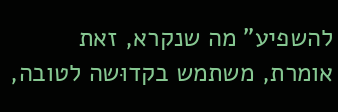להשפיע" מה שנקרא, זאת אומרת, משתמש בקדוּשה לטובה,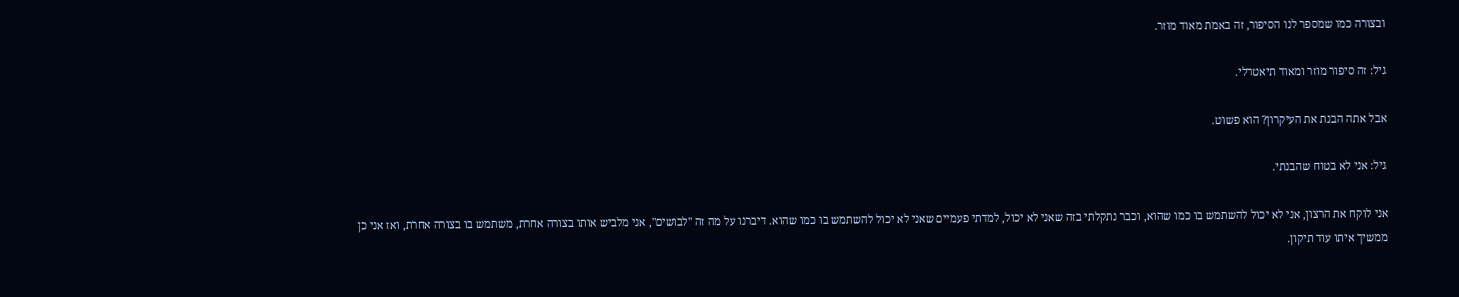ובצורה כמו שמספר לנו הסיפור, זה באמת מאוד מוזר.

גיל: זה סיפור מוזר ומאוד תיאטרלי.

אבל אתה הבנת את העיקרון? הוא פשוט.

גיל: אני לא בטוח שהבנתי.

אני לוקח את הרצון, אני לא יכול להשתמש בו כמו שהוא, וכבר נתקלתי בזה שאני לא יכול, למדתי פעמיים שאני לא יכול להשתמש בו כמו שהוא. דיברנו על מה זה "לבושים", אני מלביש אותו בצורה אחרת, משתמש בו בצורה אחרת, ואז אני כן ממשיך איתו עוד תיקון.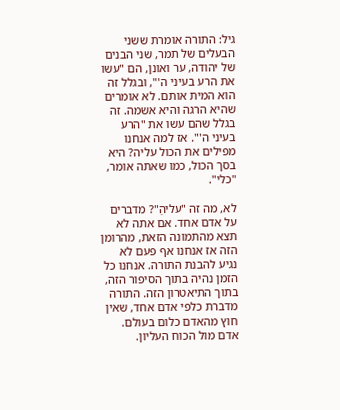גיל: התורה אומרת ששני הבעלים של תמר, שני הבנים של יהודה, ער ואונן, הם "עשו את הרע בעיני ה'", ובגלל זה הוא המית אותם. לא אומרים שהיא הרגה והיא אשמה. זה בגלל שהם עשו את "הרע בעיני ה'". אז למה אנחנו מפילים את הכול עליה? היא בסך הכול, כמו שאתה אומר, "כלי".

לא, מה זה "עליהַ"? מדברים על אדם אחד. אם אתה לא תצא מהתמונה הזאת, מהרומן הזה אז אנחנו אף פעם לא נגיע להבנת התורה. אנחנו כל הזמן נהיה בתוך הסיפור הזה, בתוך התיאטרון הזה. התורה מדברת כלפי אדם אחד, שאין חוץ מהאדם כלום בעולם. אדם מול הכוח העליון.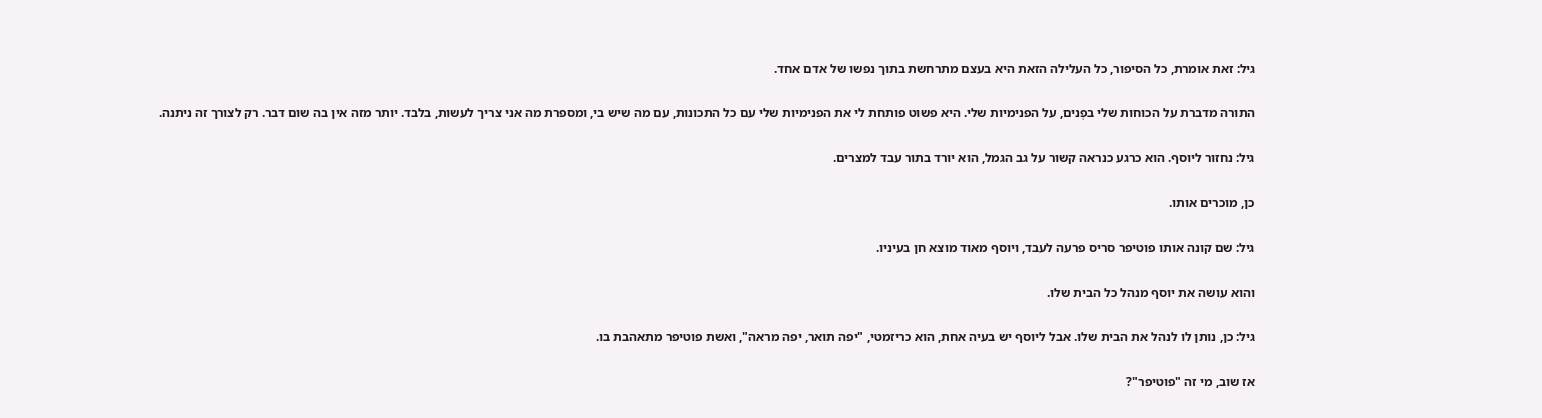גיל: זאת אומרת, כל הסיפור, כל העלילה הזאת היא בעצם מתרחשת בתוך נפשו של אדם אחד.

התורה מדברת על הכוחות שלי בפְנים, על הפנימיות שלי. היא פשוט פותחת לי את הפנימיות שלי עם כל התכונות, עם מה שיש בי, ומספרת מה אני צריך לעשות, בלבד. יותר מזה אין בה שום דבר. רק לצורך זה ניתנה.

גיל: נחזור ליוסף. הוא כרגע כנראה קשור על גב הגמל, הוא יורד בתור עבד למצרים.

כן, מוכרים אותו.

גיל: שם קונה אותו פוטיפר סריס פרעה לעבד, ויוסף מאוד מוצא חן בעיניו.

והוא עושה את יוסף מנהל כל הבית שלו.

גיל: כן, נותן לו לנהל את הבית שלו. אבל ליוסף יש בעיה אחת, הוא כריזמטי, "יפה תואר, יפה מראה", ואשת פוטיפר מתאהבת בו.

אז שוב, מי זה "פוטיפר"?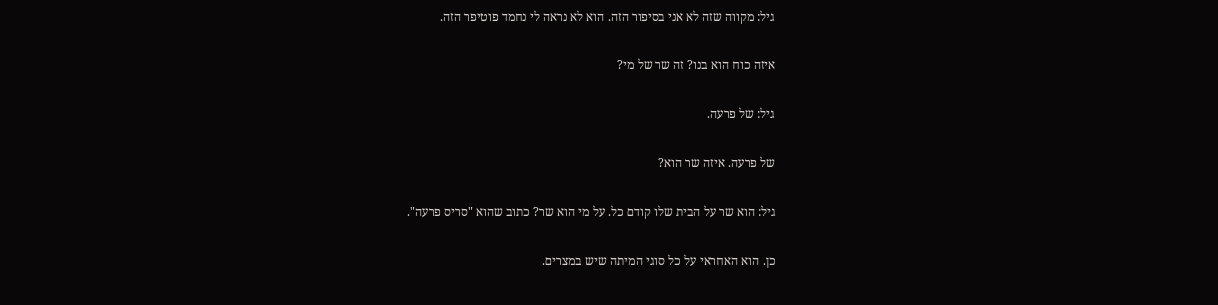גיל: מקווה שזה לא אני בסיפור הזה. הוא לא נראה לי נחמד פוטיפר הזה.

איזה כוח הוא בנו? זה שר של מי?

גיל: של פרעה.

של פרעה. איזה שר הוא?

גיל: הוא שר על הבית שלו קודם כל. על מי הוא שר? כתוב שהוא "סריס פרעה".

כן. הוא האחראי על כל סוגי המיתה שיש במצרים.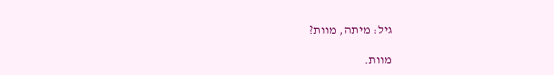גיל: מיתה, מוות?

מוות.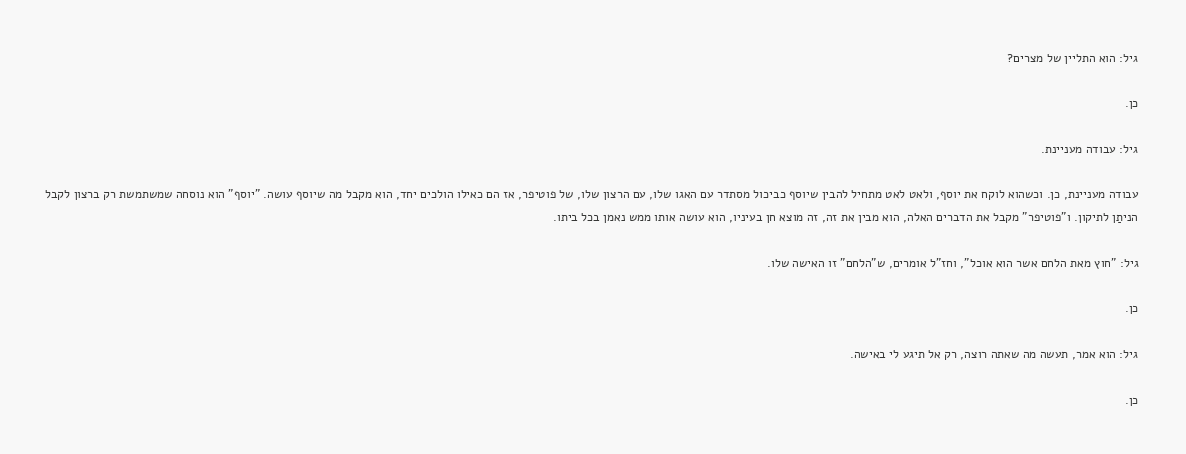גיל: הוא התליין של מצרים?

כן.

גיל: עבודה מעניינת.

עבודה מעניינת, כן. וכשהוא לוקח את יוסף, ולאט לאט מתחיל להבין שיוסף כביכול מסתדר עם האגו שלו, עם הרצון שלו, של פוטיפר, אז הם כאילו הולכים יחד, הוא מקבל מה שיוסף עושה. "יוסף" הוא נוסחה שמשתמשת רק ברצון לקבל הניתַן לתיקון. ו"פוטיפר" מקבל את הדברים האלה, הוא מבין את זה, זה מוצא חן בעיניו, הוא עושה אותו ממש נאמן בכל ביתו.

גיל: "חוץ מאת הלחם אשר הוא אוכל", וחז"ל אומרים, ש"הלחם" זו האישה שלו.

כן.

גיל: הוא אמר, תעשה מה שאתה רוצה, רק אל תיגע לי באישה.

כן.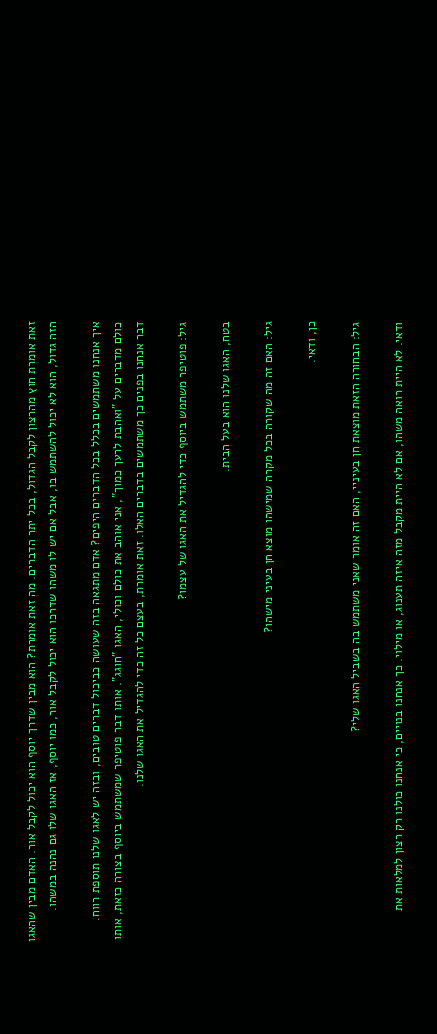זאת אומרת חוץ מהרצון לקבל הגדול, בכל יתר הדברים. מה זאת אומרת? הוא מבין שדרך יוסף הוא יכול לקבל אור. האדם מבין שהאגו הזה גדול, הוא לא יכול להשתמש בו, אבל אם יש לו משהו שדרכו הוא יכול לקבל אור, כמו יוסף, אז האגו שלו גם נהנה במשהו.

איך אנחנו משתמשים בכלל בכל הדברים היפים? אדם מתגאה בזה שעושה כביכול דברים טובים, ובזה יש לאגו שלנו תוספת רווח. כולם מדברים על "ואהבת לרעך כמוך", אני אוהב את כולם וכולי, האגו "חוגג". אותו דבר פוטיפר שמשתמש ביוסף בצורה כזאת, אותו דבר אנחנו בפנים כך משתמשים בדברים האלו. זאת אומרת, בעצם כל זה כדי להגדיל את האגו שלנו.

גיל: פוטיפר משתמש ביוסף כדי להגדיל את האגו של עצמו?

בטח, האגו שלנו הוא בעל הבית.

גיל: האם זה מה שקורה בכל מקרה שמישהו מוצא חן בעיני מישהו?

כן, ודאי.

גיל: הבחורה הזאת מוצאת חן בעיניי, האם זה אומר שאני משתמש בה בשביל האגו שלי?

ודאי. לא היית רואה משהו, אם לא היית מקבל מזה איזה תענוג, או מילוי. כך אנחנו בנויים, כי אנחנו כולנו רק רצון למלאות את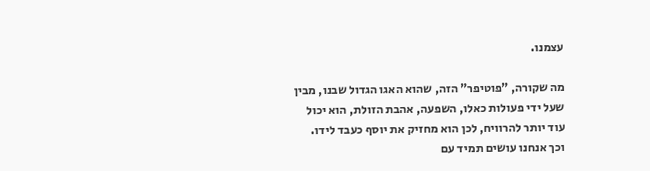עצמנו.

מה שקורה, "פוטיפר" הזה, שהוא האגו הגדול שבנו, מבין שעל ידי פעולות כאלו, השפעה, אהבת הזולת, הוא יכול עוד יותר להרוויח, לכן הוא מחזיק את יוסף כעבד לידו. וכך אנחנו עושים תמיד עם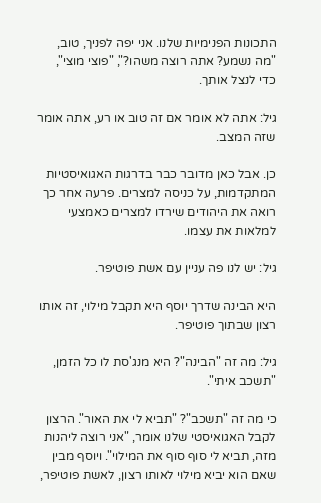התכונות הפנימיות שלנו. אני יפה לפניך, טוב, "מה נשמע? אתה רוצה משהו?", "פוצי מוצי", כדי לנצל אותך.

גיל: אתה לא אומר אם זה טוב או רע, אתה אומר שזה המצב.

כן. אבל כאן מדובר כבר בדרגות האגואיסטיות המתקדמות, על כניסה למצרים. פרעה אחר כך רואה את היהודים שירדו למצרים כאמצעי למלאות את עצמו.

גיל: יש לנו פה עניין עם אשת פוטיפר.

היא הבינה שדרך יוסף היא תקבל מילוי, זה אותו רצון שבתוך פוטיפר.

גיל: מה זה "הבינה"? היא מנג'סת לו כל הזמן, "תשכב איתי".

כי מה זה "תשכב"? "תביא לי את האור". הרצון לקבל האגואיסטי שלנו אומר, "אני רוצה ליהנות מזה, תביא לי סוף סוף את המילוי". ויוסף מבין שאם הוא יביא מילוי לאותו רצון, לאשת פוטיפר,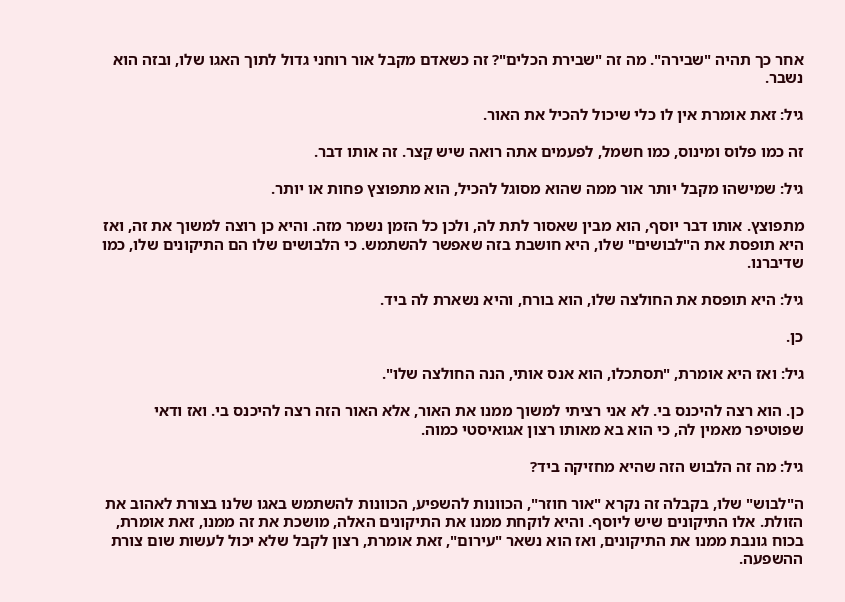אחר כך תהיה "שבירה". מה זה "שבירת הכלים"? זה כשאדם מקבל אור רוחני גדול לתוך האגו שלו, ובזה הוא נשבר.

גיל: זאת אומרת אין לו כלי שיכול להכיל את האור.

זה כמו פלוס ומינוס, כמו חשמל, לפעמים אתה רואה שיש קֵצר. זה אותו דבר.

גיל: שמישהו מקבל יותר אור ממה שהוא מסוגל להכיל, הוא מתפוצץ פחות או יותר.

מתפוצץ. אותו דבר יוסף, הוא מבין שאסור לתת לה, ולכן כל הזמן נשמר מזה. והיא כן רוצה למשוך את זה, ואז היא תופסת את ה"לבושים" שלו, היא חושבת בזה שאפשר להשתמש. כי הלבושים שלו הם התיקונים שלו, כמו שדיברנו.

גיל: היא תופסת את החולצה שלו, הוא בורח, והיא נשארת לה ביד.

כן.

גיל: ואז היא אומרת, "תסתכלו, הוא אנס אותי, הנה החולצה שלו".

כן. הוא רצה להיכנס בי. לא אני רציתי למשוך ממנו את האור, אלא האור הזה רצה להיכנס בי. ואז ודאי שפוטיפר מאמין לה, כי הוא בא מאותו רצון אגואיסטי כמוה.

גיל: מה זה הלבוש הזה שהיא מחזיקה ביד?

ה"לבוש" שלו, בקבלה זה נקרא "אור חוזר", הכוונות להשפיע, הכוונות להשתמש באגו שלנו בצורת לאהוב את הזולת. אלו התיקונים שיש ליוסף. והיא לוקחת ממנו את התיקונים האלה, מושכת את זה ממנו, זאת אומרת, בכוח גונבת ממנו את התיקונים, ואז הוא נשאר "עירום", זאת אומרת, רצון לקבל שלא יכול לעשות שום צורת ההשפעה.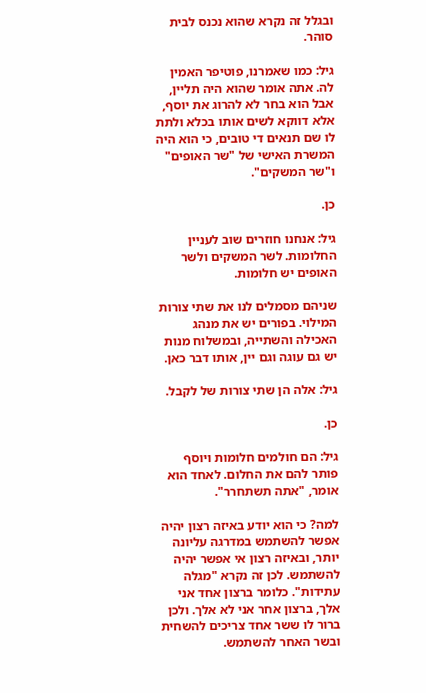ובגלל זה נקרא שהוא נכנס לבית סוהר.

גיל: כמו שאמרנו, פוטיפר האמין לה. אתה אומר שהוא היה תליין, אבל הוא בחר לא להרוג את יוסף, אלא דווקא לשים אותו בכלא ולתת לו שם תנאים די טובים, כי הוא היה המשרת האישי של "שר האופים" ו"שר המשקים".

כן.

גיל: אנחנו חוזרים שוב לעניין החלומות. לשר המשקים ולשר האופים יש חלומות.

שניהם מסמלים לנו את שתי צורות המילוי. בפורים יש את מנהג האכילה והשתייה, ובמשלוח מנות יש גם עוגה וגם יין, אותו דבר כאן.

גיל: אלה הן שתי צורות של לקבל.

כן.

גיל: הם חולמים חלומות ויוסף פותר להם את החלום. לאחד הוא אומר, "אתה תשתחרר".

למה? כי הוא יודע באיזה רצון יהיה אפשר להשתמש במדרגה עליונה יותר, ובאיזה רצון אי אפשר יהיה להשתמש. לכן זה נקרא "מגלה עתידות". כלומר ברצון אחד אני אלך, ברצון אחר אני לא אלך. ולכן ברור לו ששר אחד צריכים להשחית ובשר האחר להשתמש.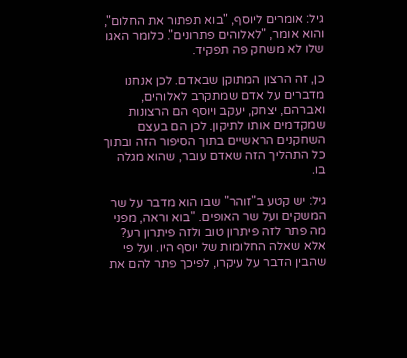גיל: אומרים ליוסף, "בוא תפתור את החלום", והוא אומר, "לאלוהים פתרונים". כלומר האגו שלו לא משחק פה תפקיד.

כן, זה הרצון המתוקן שבאדם. לכן אנחנו מדברים על אדם שמתקרב לאלוהים, ואברהם, יצחק, יעקב ויוסף הם הרצונות שמקדמים אותו לתיקון. לכן הם בעצם השחקנים הראשיים בתוך הסיפור הזה ובתוך כל התהליך הזה שאדם עובר, שהוא מגלה בו.

גיל: יש קטע ב"זוהר" שבו הוא מדבר על שר המשקים ועל שר האופים. "בוא וראה, מפני מה פתר לזה פיתרון טוב ולזה פיתרון רע? אלא שאלה החלומות של יוסף היו. ועל פי שהבין הדבר על עיקרו, לפיכך פתר להם את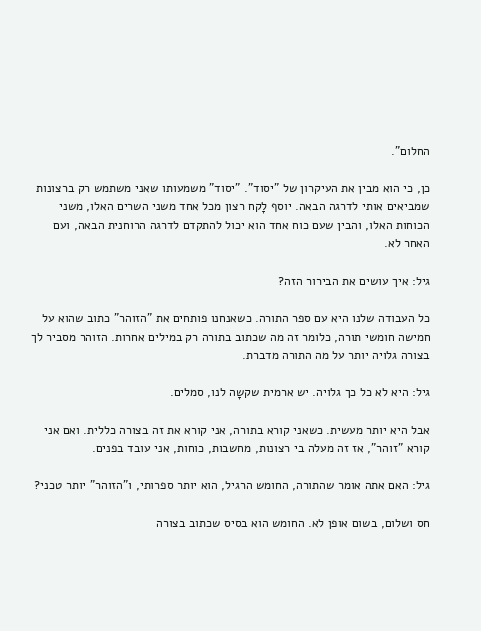החלום".

כן, כי הוא מבין את העיקרון של "יסוד". "יסוד" משמעותו שאני משתמש רק ברצונות שמביאים אותי לדרגה הבאה. יוסף לָקח רצון מכל אחד משני השרים האלו, משני הכוחות האלו, והבין שעם כוח אחד הוא יכול להתקדם לדרגה הרוחנית הבאה, ועם האחר לא.

גיל: איך עושים את הבירור הזה?

כל העבודה שלנו היא עם ספר התורה. כשאנחנו פותחים את "הזוהר" כתוב שהוא על חמישה חומשי תורה, כלומר זה מה שכתוב בתורה רק במילים אחרות. הזוהר מסביר לך בצורה גלויה יותר על מה התורה מדברת.

גיל: היא לא כל כך גלויה. יש ארמית שקשָה לנו, סמלים.

אבל היא יותר מעשית. כשאני קורא בתורה, אני קורא את זה בצורה כללית. ואם אני קורא "זוהר", אז זה מעלה בי רצונות, מחשבות, כוחות, אני עובד בפנים.

גיל: האם אתה אומר שהתורה, החומש הרגיל, הוא יותר ספרותי, ו"הזוהר" יותר טכני?

חס ושלום, בשום אופן לא. החומש הוא בסיס שכתוב בצורה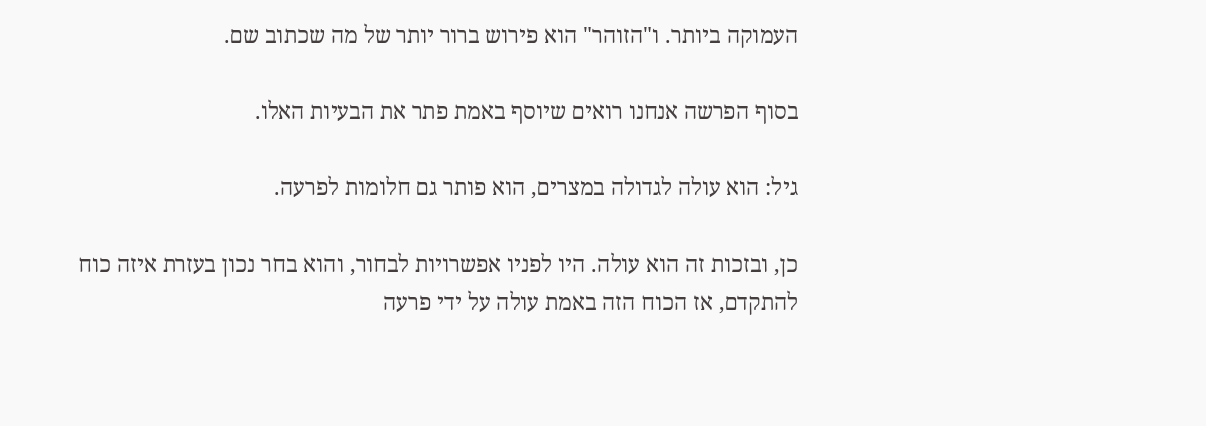העמוקה ביותר. ו"הזוהר" הוא פירוש ברור יותר של מה שכתוב שם.

בסוף הפרשה אנחנו רואים שיוסף באמת פתר את הבעיות האלו.

גיל: הוא עולה לגדולה במצרים, הוא פותר גם חלומות לפרעה.

כן, ובזכות זה הוא עולה. היו לפניו אפשרויות לבחור, והוא בחר נכון בעזרת איזה כוח להתקדם, אז הכוח הזה באמת עולה על ידי פרעה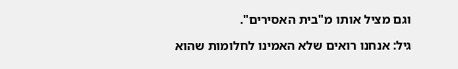וגם מציל אותו מ"בית האסירים".

גיל: אנחנו רואים שלא האמינו לחלומות שהוא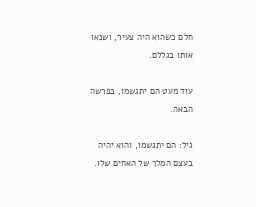חלם כשהוא היה צעיר, ושנאו אותו בגללם.

עוד מעט הם יתגשמו, בפרשה הבאה.

גיל: הם יתגשמו, והוא יהיה בעצם המלך של האחים שלו.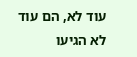עוד לא, הם עוד לא הגיעו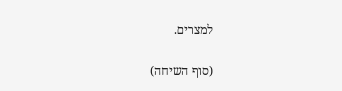למצרים.

(סוף השיחה)